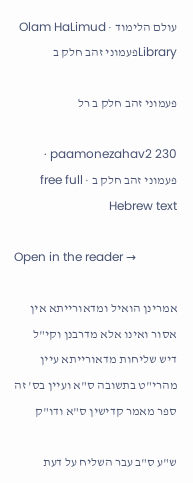עולם הלימוד · Olam HaLimud
Libraryפעמוני זהב חלק ב

פעמוני זהב חלק ב רל

paamonezahav2 230 · פעמוני זהב חלק ב · free full Hebrew text

Open in the reader →

אמרינן הואיל ומדאורייתא אין אסור ואינו אלא מדרבנן וקי"ל דיש שליחות מדאורייתא עיין מהרי"ט בתשובה ס"א ועיין בס' זה ספר מאמר קדישין ס"א ודו"ק

ש"ע ס"ב עבר השליח על דעת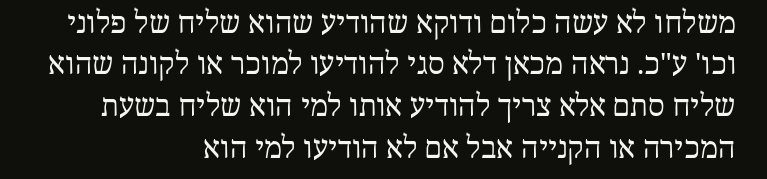משלחו לא עשה כלום ודוקא שהודיע שהוא שליח של פלוני וכו' ע"כ. נראה מכאן דלא סגי להודיעו למוכר או לקונה שהוא שליח סתם אלא צריך להודיע אותו למי הוא שליח בשעת המכירה או הקנייה אבל אם לא הודיעו למי הוא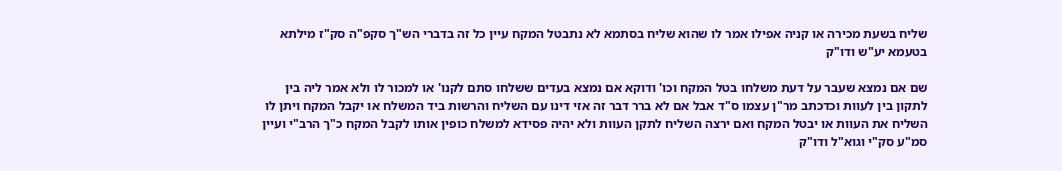שליח בשעת מכירה או קניה אפילו אמר לו שהוא שליח בסתמא לא נתבטל המקח עיין כל זה בדברי הש"ך סקפ"ה סק"ז מילתא בטעמא יע"ש ודו"ק

שם אם נמצא שעבר על דעת משלחו בטל המקח וכו' ודוקא אם נמצא בעדים ששלחו סתם לקנו' או למכור לו ולא אמר ליה בין לתקון בין לעוות וכדכתב מר"ן עצמו ס"ד אבל אם לא ברר דבר זה אזי דינו עם השליח והרשות ביד המשלח או יקבל המקח ויתן לו השליח את העוות או יבטל המקח ואם ירצה השליח לתקן העוות ולא יהיה פסידא למשלח כופין אותו לקבל המקח כ"ך הרב"י ועיין סמ"ע סק"י וגוא"ל ודו"ק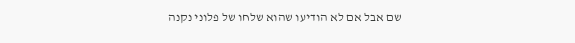שם אבל אם לא הודיעו שהוא שלחו של פלוני נקנה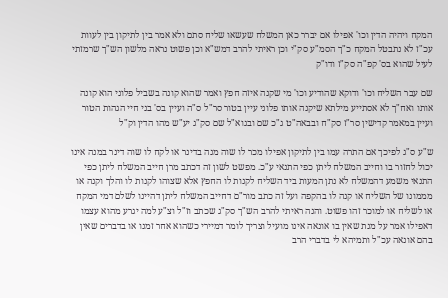המקח ויהיה הדין וכו' אפילו אם יברר כאן המשלח שעשאו שליח סתם ולא אמר בין לתיקון בין לעוות עכ"ז לא נתבטל המקח כ"ך הסמ"ע סק"י וכן ראיתי להרב דמש"א וכן פשוט נראה מלשון הש"ך שרמזתי לעיל שהוא בס' קפ"ה סק"ז ודו"ק

שם עבר השליח וכו' ודוקא שהודיע וכו' מי שקנה איזה חפץ ואמר שהוא קונה בשביל פלוני הוא קונה אותו ואח"ך לא אסתייע מילתא שיקנה אותו פלוני עיין בטור סר"ל ס"ה ועיין בס' בני חיי הגהות הטור ועיין במאמר קדישין סר"ז סק"ח ובבאה"ט ג"כ שם ובגוא"ל שם סק"ג יע"ש מהו הדין וק"ל

ש"ע ס"ג לפיכך אם התרה עמו בין לתיקון אפילו מכר לו שוה מנה בדינר או לקח לו שוה דינר במנה אינו יכול לחזור בו וחייב המשלח ליתן כפי התנאי ע"כ. מפשט לשון זה דכתב מרן חייב המשלח ליתן כפי התנאי משמע דהמשלח לא נתן המעות ביד השליח לקנות לו החפץ אלא שצוהו לקנות לו והלך וקנה או מממונו של השליח או קנה לו בהקפה ועל זה כתב מור"ם דחייב המשלח ליתן דהיינו לשלם דמי המקח או לשליח או למוכר זהו פשוט. והנה ראיתי להרב הש"ך סק"ג שכתב וז"ל וצ"ע למה יגרע מהוא עצמו דאפילו אמר על מנת שאין בו אונאה אינו מועיל וצריך לומר דמיירי כשהוא אחר זמנו או בדברים שאין בהם אונאה עכ"ל ותמיהא לי בדברי הרב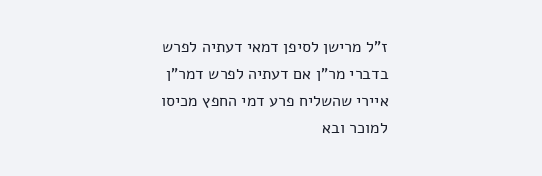ז"ל מרישן לסיפן דמאי דעתיה לפרש בדברי מר"ן אם דעתיה לפרש דמר"ן איירי שהשליח פרע דמי החפץ מכיסו למוכר ובא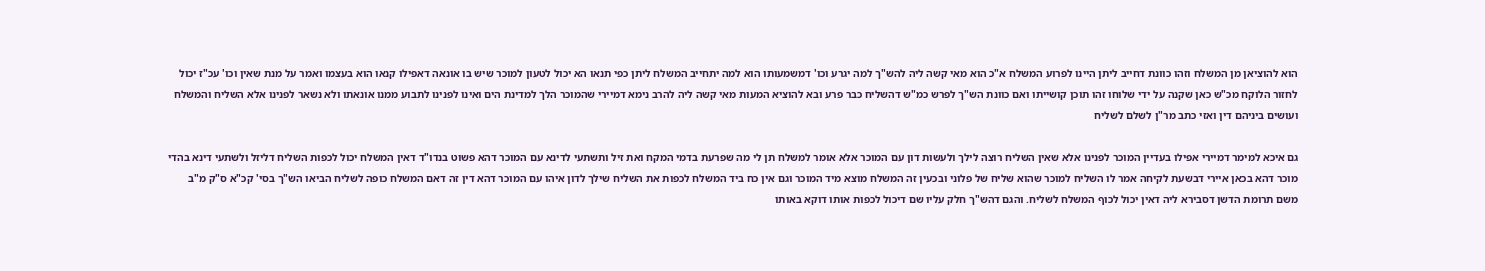הוא להוציאן מן המשלח וזהו כוונת דחייב ליתן היינו לפרוע המשלח א"כ הוא מאי קשה ליה להש"ך למה יגרע וכו' דמשמעותו הוא למה יתחייב המשלח ליתן כפי תנאו הא יכול לטעון למוכר שיש בו אונאה דאפילו קנאו הוא בעצמו ואמר על מנת שאין וכו' עכ"ז יכול לחזור הלוקח מכ"ש כאן שקנה על ידי שלוחו זהו תוכן קושייתו ואם כוונת הש"ך לפרש כמ"ש דהשליח כבר פרע ובא להוציא המעות מאי קשה ליה להרב נימא דמיירי שהמוכר הלך למדינת הים ואינו לפנינו לתבוע ממנו אונאתו ולא נשאר לפנינו אלא השליח והמשלח ועושים ביניהם דין ואזי כתב מר"ן לשלם לשליח

גם איכא למימר דמיירי אפילו בעדיין המוכר לפנינו אלא שאין השליח רוצה לילך ולעשות דון עם המוכר אלא אומר למשלח תן לי מה שפרעת בדמי המקח ואת זיל ותשתעי לדינא עם המוכר דהא פשוט בנדו"ד דאין המשלח יכול לכפות השליח דליזל ולשתעי דינא בהדי מוכר דהא בכאן איירי דבשעת לקיחה אמר לו השליח למוכר שהוא שליח של פלוני ובכעין זה המשלח מוצא מיד המוכר וגם אין כח ביד המשלח לכפות את השליח שילך לדון איהו עם המוכר דהא דין זה דאם המשלח כופה לשליח הביאו הש"ך בסי' קכ"א ס"ק מ"ב משם תרומת הדשן דסבירא ליה דאין יכול לכוף המשלח לשליח. והגם דהש"ך חלק עליו שם דיכול לכפות אותו דוקא באותו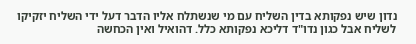נדון שיש נפקותא בדין השליח עם מי שנשתלח אליו הדבר דעל ידי השליח יזקיקו לשליח אבל כגון נדו"ד דליכא נפקותא כלל. דהואיל ואין הכחשה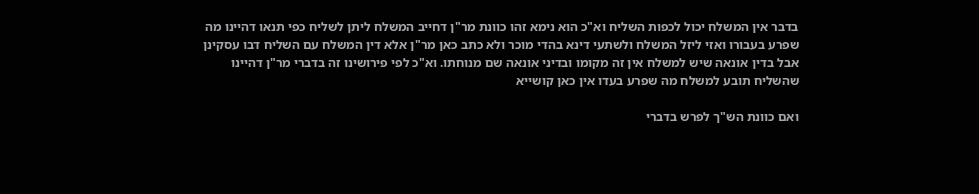בדבר אין המשלח יכול לכפות השליח וא"כ הוא נימא זהו כוונת מר"ן דחייב המשלח ליתן לשליח כפי תנאו דהיינו מה שפרע בעבורו ואזי ליזל המשלח ולשתעי דינא בהדי מוכר ולא כתב כאן מר"ן אלא דין המשלח עם השליח דבו עסקינן אבל בדין אונאה שיש למשלח אין זה מקומו ובדיני אונאה שם מנוחתו. וא"כ לפי פירושינו זה בדברי מר"ן דהיינו שהשליח תובע למשלח מה שפרע בעדו אין כאן קושייא

ואם כוונת הש"ך לפרש בדברי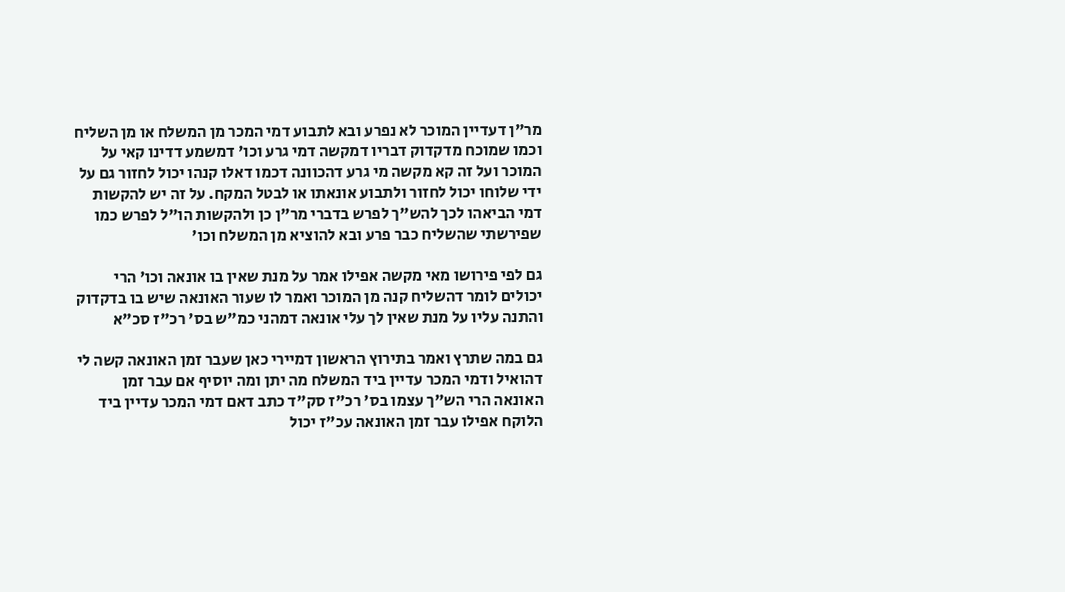מר"ן דעדיין המוכר לא נפרע ובא לתבוע דמי המכר מן המשלח או מן השליח וכמו שמוכח מדקדוק דבריו דמקשה דמי גרע וכו' דמשמע דדינו קאי על המוכר ועל זה קא מקשה מי גרע דהכוונה דכמו דאלו קנהו יכול לחזור גם על ידי שלוחו יכול לחזור ולתבוע אונאתו או לבטל המקח. על זה יש להקשות דמי הביאהו לכך להש"ך לפרש בדברי מר"ן כן ולהקשות הו"ל לפרש כמו שפירשתי שהשליח כבר פרע ובא להוציא מן המשלח וכו'

גם לפי פירושו מאי מקשה אפילו אמר על מנת שאין בו אונאה וכו' הרי יכולים לומר דהשליח קנה מן המוכר ואמר לו שעור האונאה שיש בו בדקדוק והתנה עליו על מנת שאין לך עלי אונאה דמהני כמ"ש בס' רכ"ז סכ"א

גם במה שתרץ ואמר בתירוץ הראשון דמיירי כאן שעבר זמן האונאה קשה לי דהואיל ודמי המכר עדיין ביד המשלח מה יתן ומה יוסיף אם עבר זמן האונאה הרי הש"ך עצמו בס' רכ"ז סק"ד כתב דאם דמי המכר עדיין ביד הלוקח אפילו עבר זמן האונאה עכ"ז יכול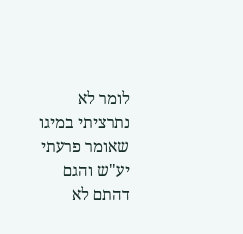לומר לא נתרציתי במיגו שאומר פרעתי יע"ש והגם דהתם לא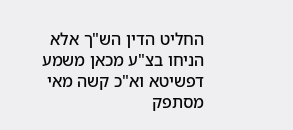החליט הדין הש"ך אלא הניחו בצ"ע מכאן משמע דפשיטא וא"כ קשה מאי מסתפק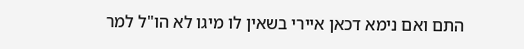התם ואם נימא דכאן איירי בשאין לו מיגו לא הו"ל למר